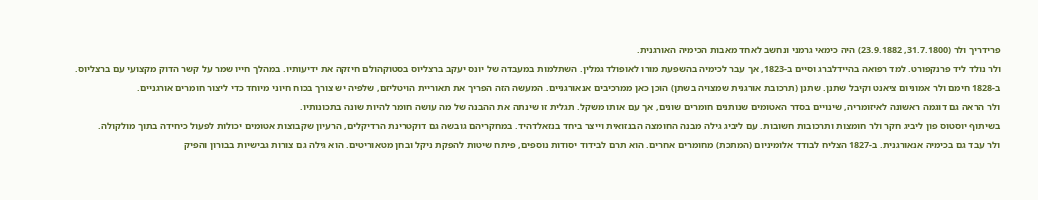פרידריך ולר (31.7.1800, 23.9.1882) היה כימאי גרמני ונחשב לאחד מאבות הכימיה האורגנית.
ולר נולד ליד פרנקפורט. למד רפואה בהיידלברג וסיים ב-1823, אך עבר לכימיה בהשפעת מורו לאופולד גמלין. השתלמות במעבדה של יונס יעקב ברצליוס בסטוקהולם חיזקה את ידיעותיו. במהלך חייו שמר על קשר הדוק מקצועי עם ברצליוס.
ב-1828 חימם ולר אמוניום ציאנט וקיבל שתנן. שתנן (תרכובת אורגנית שמצויה בשתן) הוכן כאן ממרכיבים אנאורגניים. המעשה הזה הפריך את תאוריית הויטליזם, שלפיה יש צורך בכוח חיוני מיוחד כדי ליצור חומרים אורגניים.
ולר הראה גם דוגמה ראשונה לאיזומריה, שינויים בסדר האטומים שנותנים חומרים שונים, אך עם אותו משקל. תגלית זו שינתה את ההבנה של מה עושה חומר להיות שונה בתכונותיו.
בשיתוף יוסטוס פון ליביג חקר ולר חומצות ותרכובות חשובות. עם ליביג גילה מבנה החומצה הבנזואית וייצר ביחד בנזאלדהיד. במחקריהם גובשה גם דוקטרינת הרדיקלים, הרעיון שקבוצות אטומים יכולות לפעול כיחידה בתוך מולקולה.
ולר עבד גם בכימיה אנאורגנית. ב-1827 הצליח לבודד אלומיניום (המתכת) מחומרים אחרים. הוא תרם לבידוד יסודות נוספים, פיתח שיטות להפקת ניקל ובחן מטאוריטים. הוא גילה גם צורות גבישיות בבורון והפיק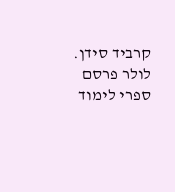קרביד סידן.
לולר פרסם ספרי לימוד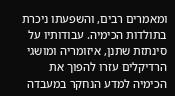ומאמרים רבים, והשפעתו ניכרת בתולדות הכימיה. עבודותיו על סינתזת שתנן, איזומריה ומושגי הרדיקלים עזרו להפוך את הכימיה למדע הנחקר במעבדה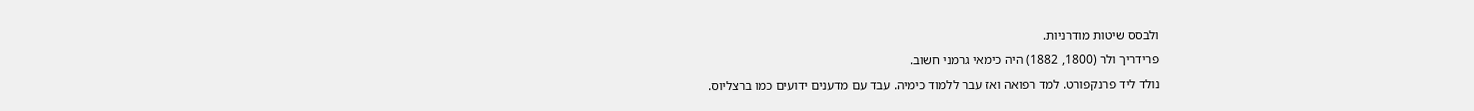ולבסס שיטות מודרניות.
פרידריך ולר (1800, 1882) היה כימאי גרמני חשוב.
נולד ליד פרנקפורט. למד רפואה ואז עבר ללמוד כימיה. עבד עם מדענים ידועים כמו ברצליוס.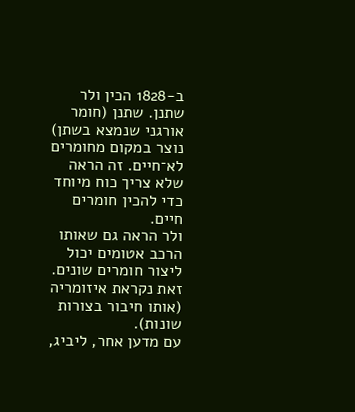ב-1828 הכין ולר שתנן. שתנן (חומר אורגני שנמצא בשתן) נוצר במקום מחומרים לא־חיים. זה הראה שלא צריך כוח מיוחד כדי להכין חומרים חיים.
ולר הראה גם שאותו הרכב אטומים יכול ליצור חומרים שונים. זאת נקראת איזומריה (אותו חיבור בצורות שונות).
עם מדען אחר, ליביג,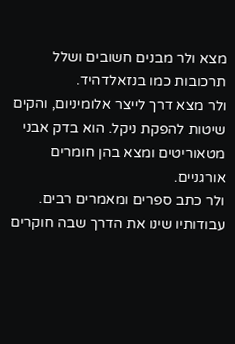מצא ולר מבנים חשובים ושלל תרכובות כמו בנזאלדהיד.
ולר מצא דרך לייצר אלומיניום, והקים שיטות להפקת ניקל. הוא בדק אבני מטאוריטים ומצא בהן חומרים אורגניים.
ולר כתב ספרים ומאמרים רבים. עבודותיו שינו את הדרך שבה חוקרים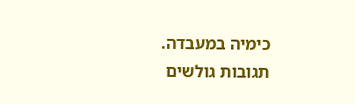כימיה במעבדה.
תגובות גולשים